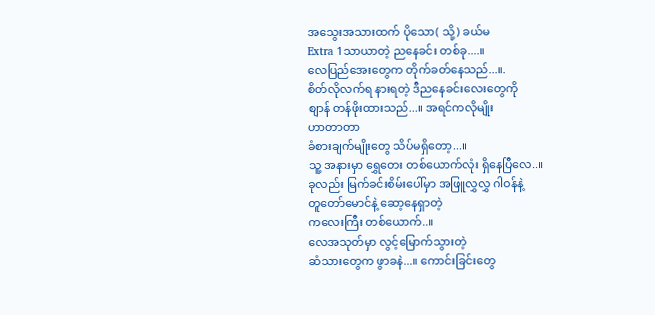အသွေးအသားထက် ပိုသော( သို့) ခယ်မ
Extra 1သာယာတဲ့ ညနေခင်း တစ်ခု....။
လေပြည်အေးတွေက တိုက်ခတ်နေသည်...။.
စိတ်လိုလက်ရ နားရတဲ့ ဒီညနေခင်းလေးတွေကို
စျာန် တန်ဖိုးထားသည်...။ အရင်ကလိုမျိုး
ဟာတာတာ
ခံစားချက်မျိုးတွေ သိပ်မရှိတော့...။
သူ့ အနားမှာ ရွှေတေး တစ်ယောက်လုံး ရှိနေပြီလေ..။
ခုလည်း မြက်ခင်းစိမ်းပေါ်မှာ အဖြူလွှလွှ ဂါဝန်နဲ့
တူတော်မောင်နဲ့ ဆော့နေရှာတဲ့
ကလေးကြီး တစ်ယောက်..။
လေအသုတ်မှာ လွင့်မြောက်သွားတဲ့
ဆံသားတွေက ဖွာခနဲ...။ ကောင်းခြင်းတွေ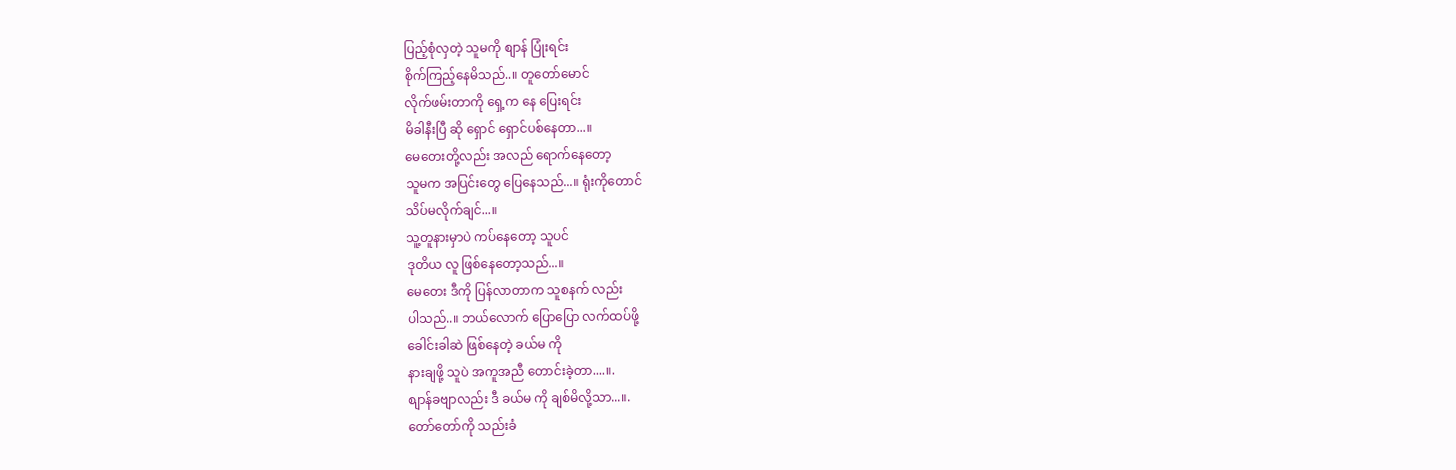ပြည့်စုံလှတဲ့ သူမကို စျာန် ပြုံးရင်း
စိုက်ကြည့်နေမိသည်..။ တူတော်မောင်
လိုက်ဖမ်းတာကို ရှေ့က နေ ပြေးရင်း
မိခါနီးပြီ ဆို ရှောင် ရှောင်ပစ်နေတာ...။
မေတေးတို့လည်း အလည် ရောက်နေတော့
သူမက အပြင်းတွေ ပြေနေသည်...။ ရုံးကိုတောင်
သိပ်မလိုက်ချင်...။
သူ့တူနားမှာပဲ ကပ်နေတော့ သူပင်
ဒုတိယ လူ ဖြစ်နေတော့သည်...။
မေတေး ဒီကို ပြန်လာတာက သူစနက် လည်း
ပါသည်..။ ဘယ်လောက် ပြောပြော လက်ထပ်ဖို့
ခေါင်းခါဆဲ ဖြစ်နေတဲ့ ခယ်မ ကို
နားချဖို့ သူပဲ အကူအညီ တောင်းခဲ့တာ....။.
စျာန်ခဗျာလည်း ဒီ ခယ်မ ကို ချစ်မိလို့သာ...။.
တော်တော်ကို သည်းခံ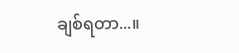ချစ်ရတာ...။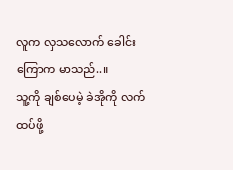လူက လှသလောက် ခေါင်းကြောက မာသည်..။
သူ့ကို ချစ်ပေမဲ့ ခဲအိုကို လက်ထပ်ဖို့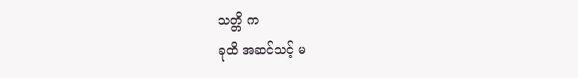သတ္တိ က
ခုထိ အဆင်သင့် မ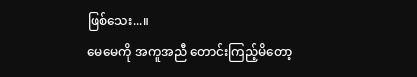ဖြစ်သေး...။
မေမေကို အကူအညီ တောင်းကြည့်မိတော့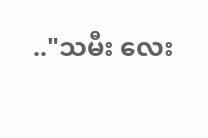.."သမီး လေး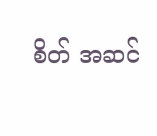စိတ် အဆင်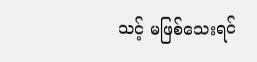သင့် မဖြစ်သေးရင်